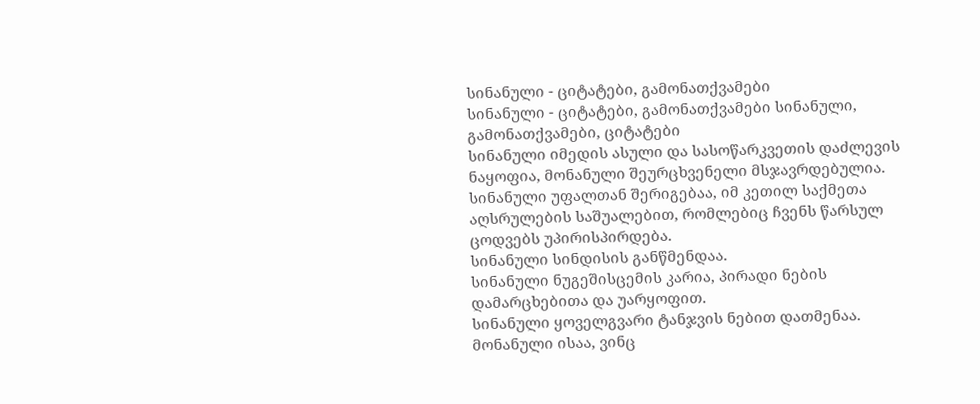სინანული - ციტატები, გამონათქვამები
სინანული - ციტატები, გამონათქვამები სინანული, გამონათქვამები, ციტატები
სინანული იმედის ასული და სასოწარკვეთის დაძლევის ნაყოფია, მონანული შეურცხვენელი მსჯავრდებულია.
სინანული უფალთან შერიგებაა, იმ კეთილ საქმეთა აღსრულების საშუალებით, რომლებიც ჩვენს წარსულ ცოდვებს უპირისპირდება.
სინანული სინდისის განწმენდაა.
სინანული ნუგეშისცემის კარია, პირადი ნების დამარცხებითა და უარყოფით.
სინანული ყოველგვარი ტანჯვის ნებით დათმენაა.
მონანული ისაა, ვინც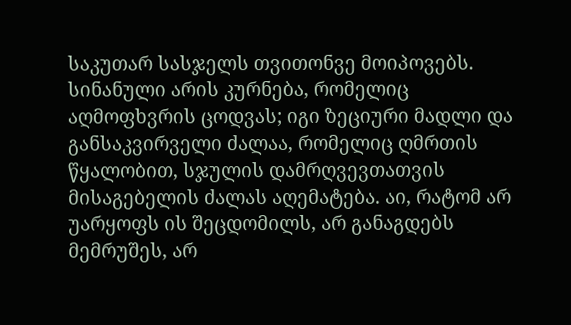საკუთარ სასჯელს თვითონვე მოიპოვებს.
სინანული არის კურნება, რომელიც აღმოფხვრის ცოდვას; იგი ზეციური მადლი და განსაკვირველი ძალაა, რომელიც ღმრთის წყალობით, სჯულის დამრღვევთათვის მისაგებელის ძალას აღემატება. აი, რატომ არ უარყოფს ის შეცდომილს, არ განაგდებს მემრუშეს, არ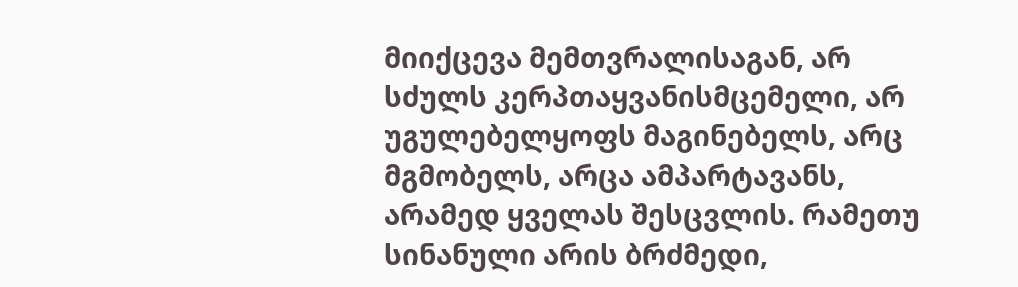მიიქცევა მემთვრალისაგან, არ სძულს კერპთაყვანისმცემელი, არ უგულებელყოფს მაგინებელს, არც მგმობელს, არცა ამპარტავანს, არამედ ყველას შესცვლის. რამეთუ სინანული არის ბრძმედი,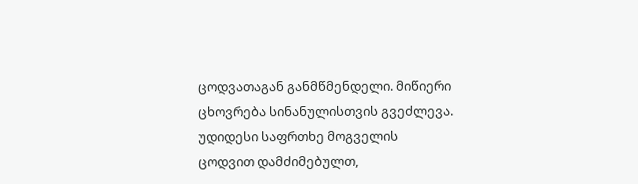ცოდვათაგან განმწმენდელი. მიწიერი ცხოვრება სინანულისთვის გვეძლევა. უდიდესი საფრთხე მოგველის ცოდვით დამძიმებულთ,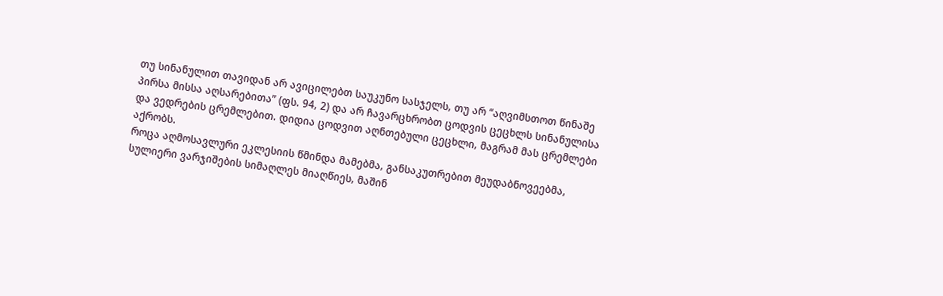თუ სინანულით თავიდან არ ავიცილებთ საუკუნო სასჯელს, თუ არ “აღვიმსთოთ წინაშე პირსა მისსა აღსარებითა” (ფს. 94, 2) და არ ჩავარცხრობთ ცოდვის ცეცხლს სინანულისა და ვედრების ცრემლებით. დიდია ცოდვით აღნთებული ცეცხლი, მაგრამ მას ცრემლები აქრობს.
როცა აღმოსავლური ეკლესიის წმინდა მამებმა, განსაკუთრებით მეუდაბნოვეებმა, სულიერი ვარჯიშების სიმაღლეს მიაღწიეს, მაშინ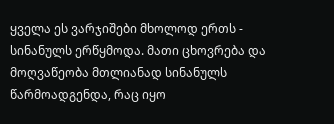ყველა ეს ვარჯიშები მხოლოდ ერთს - სინანულს ერწყმოდა. მათი ცხოვრება და მოღვაწეობა მთლიანად სინანულს წარმოადგენდა, რაც იყო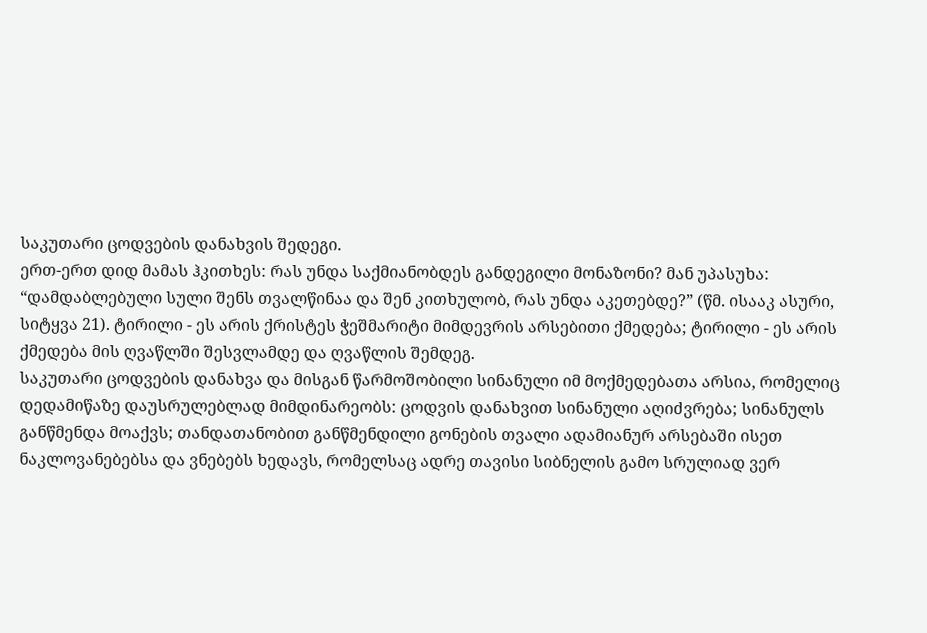საკუთარი ცოდვების დანახვის შედეგი.
ერთ-ერთ დიდ მამას ჰკითხეს: რას უნდა საქმიანობდეს განდეგილი მონაზონი? მან უპასუხა: “დამდაბლებული სული შენს თვალწინაა და შენ კითხულობ, რას უნდა აკეთებდე?” (წმ. ისააკ ასური, სიტყვა 21). ტირილი - ეს არის ქრისტეს ჭეშმარიტი მიმდევრის არსებითი ქმედება; ტირილი - ეს არის ქმედება მის ღვაწლში შესვლამდე და ღვაწლის შემდეგ.
საკუთარი ცოდვების დანახვა და მისგან წარმოშობილი სინანული იმ მოქმედებათა არსია, რომელიც დედამიწაზე დაუსრულებლად მიმდინარეობს: ცოდვის დანახვით სინანული აღიძვრება; სინანულს განწმენდა მოაქვს; თანდათანობით განწმენდილი გონების თვალი ადამიანურ არსებაში ისეთ ნაკლოვანებებსა და ვნებებს ხედავს, რომელსაც ადრე თავისი სიბნელის გამო სრულიად ვერ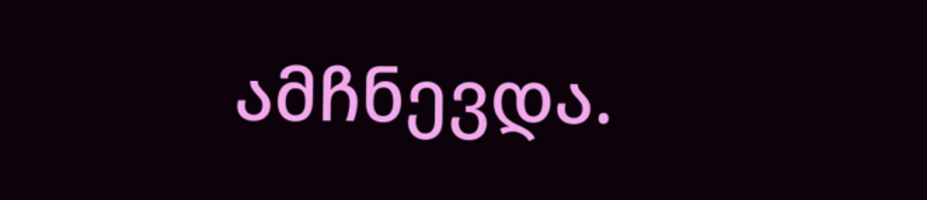ამჩნევდა.